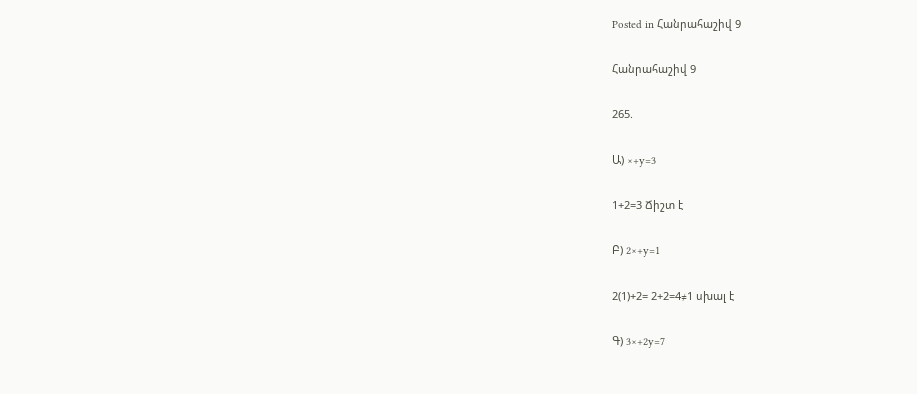Posted in Հանրահաշիվ 9

Հանրահաշիվ 9

265.

Ա) ×+y=3

1+2=3 Ճիշտ է

Բ) 2×+y=1

2(1)+2= 2+2=4≠1 սխալ է

Գ) 3×+2y=7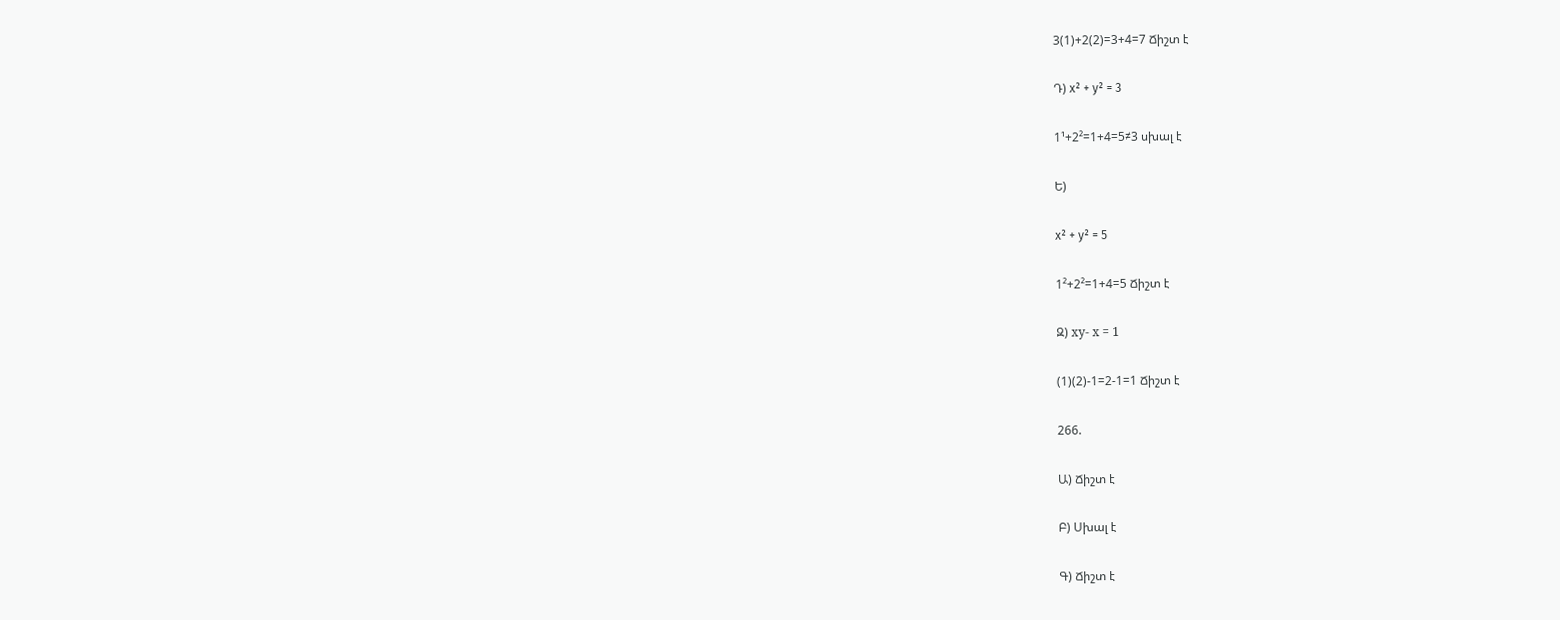3(1)+2(2)=3+4=7 Ճիշտ է

Դ) x² + y² = 3

1¹+2²=1+4=5≠3 սխալ է

Ե)

x² + y² = 5

1²+2²=1+4=5 Ճիշտ է

Զ) ху- х = 1

(1)(2)-1=2-1=1 Ճիշտ է

266.

Ա) Ճիշտ է

Բ) Սխալ է

Գ) Ճիշտ է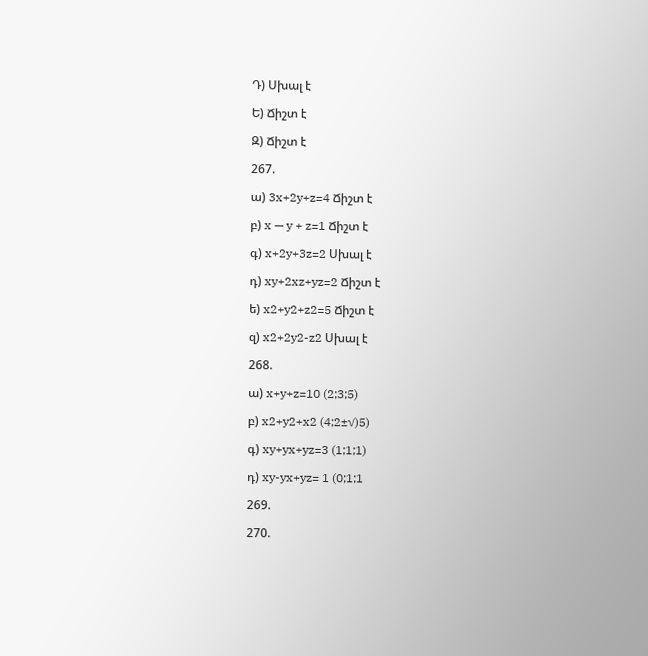Դ) Սխալ է

Ե) Ճիշտ է

Զ) Ճիշտ է

267.

ա) 3x+2y+z=4 Ճիշտ է

բ) x — y + z=1 Ճիշտ է

գ) x+2y+3z=2 Սխալ է

դ) xy+2xz+yz=2 Ճիշտ է

ե) x2+y2+z2=5 Ճիշտ է

զ) x2+2y2-z2 Սխալ է

268.

ա) x+y+z=10 (2;3;5)

բ) x2+y2+x2 (4;2±√)5)

գ) xy+yx+yz=3 (1;1;1)

դ) xy-yx+yz= 1 (0;1;1

269.

270.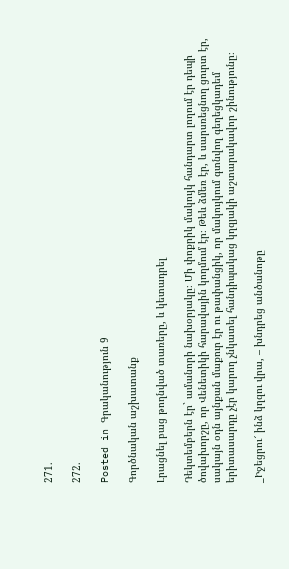271.

272.

Posted in Գրականություն 9

Գործնական աշխատանք

Լրացնել բաց թողնված տառերը, և կետադրել

Դեկտեմբերն էր` ամանորի նախօրյակը։ Մի փոքրիկ մակույկ հանդարտ լողում էր դեպի ծովախորշը, որ Վենետիկի հարավային կողմում էր։ Թեև ձմեռ էր, և սարսռեցնող ցուրտ էր, սակայն օդն այնքան մաքուր էր ու թափանցիկ, որ մակույկում գտնվող գեղեցկադեմ երիտասարդը չէր կարող չնկատել հանդիպակաց կղզյակի աշտարակավոր շինությունը։

_Իջեցրու՜ ինձ կղզու վրա, – խնդրեց անծանոթը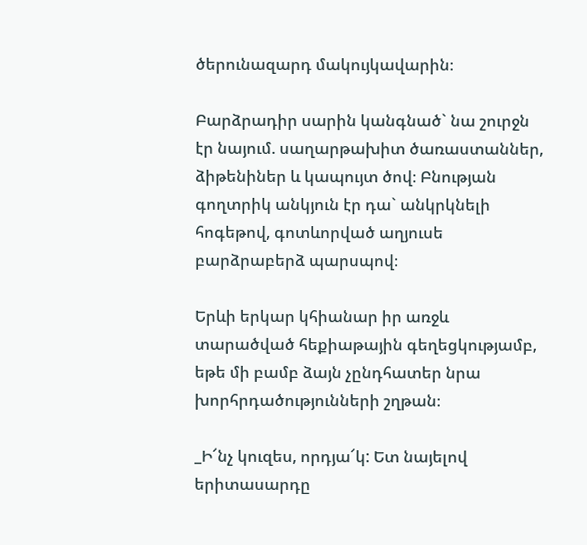ծերունազարդ մակույկավարին։

Բարձրադիր սարին կանգնած` նա շուրջն էր նայում. սաղարթախիտ ծառաստաններ, ձիթենիներ և կապույտ ծով։ Բնության գողտրիկ անկյուն էր դա` անկրկնելի հոգեթով, գոտևորված աղյուսե բարձրաբերձ պարսպով։

Երևի երկար կհիանար իր առջև տարածված հեքիաթային գեղեցկությամբ, եթե մի բամբ ձայն չընդհատեր նրա խորհրդածությունների շղթան։

_Ի՜նչ կուզես, որդյա՜կ: Ետ նայելով երիտասարդը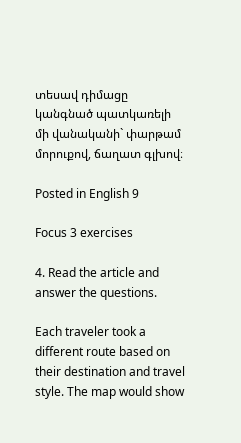տեսավ դիմացը կանգնած պատկառելի մի վանականի` փարթամ մորուքով, ճաղատ գլխով։

Posted in English 9

Focus 3 exercises

4. Read the article and answer the questions.

Each traveler took a different route based on their destination and travel style. The map would show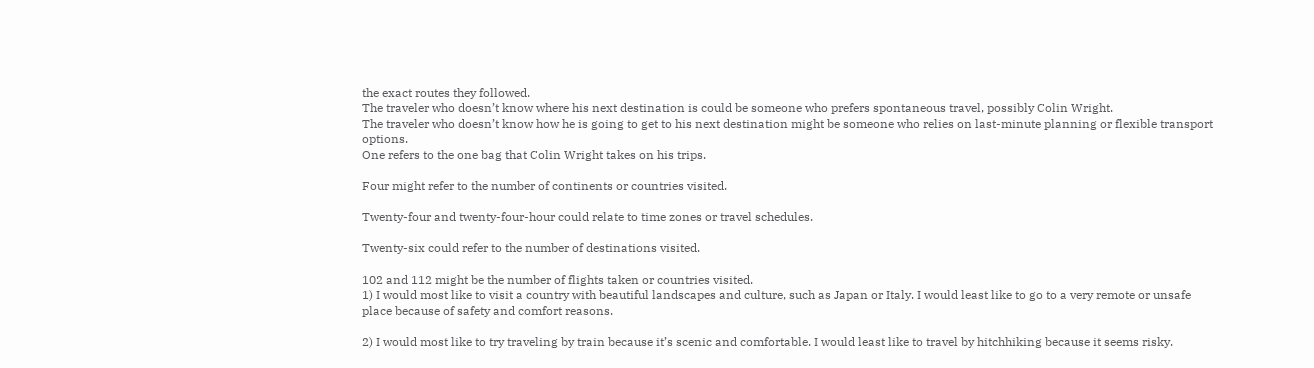the exact routes they followed.
The traveler who doesn’t know where his next destination is could be someone who prefers spontaneous travel, possibly Colin Wright.
The traveler who doesn’t know how he is going to get to his next destination might be someone who relies on last-minute planning or flexible transport options.
One refers to the one bag that Colin Wright takes on his trips.

Four might refer to the number of continents or countries visited.

Twenty-four and twenty-four-hour could relate to time zones or travel schedules.

Twenty-six could refer to the number of destinations visited.

102 and 112 might be the number of flights taken or countries visited.
1) I would most like to visit a country with beautiful landscapes and culture, such as Japan or Italy. I would least like to go to a very remote or unsafe place because of safety and comfort reasons.

2) I would most like to try traveling by train because it’s scenic and comfortable. I would least like to travel by hitchhiking because it seems risky.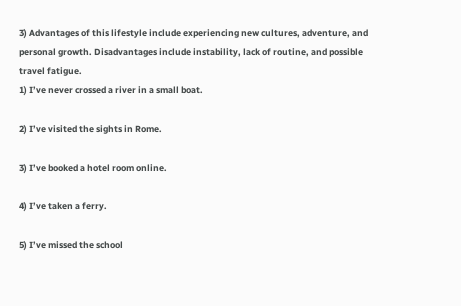3) Advantages of this lifestyle include experiencing new cultures, adventure, and personal growth. Disadvantages include instability, lack of routine, and possible travel fatigue.
1) I’ve never crossed a river in a small boat.

2) I’ve visited the sights in Rome.

3) I’ve booked a hotel room online.

4) I’ve taken a ferry.

5) I’ve missed the school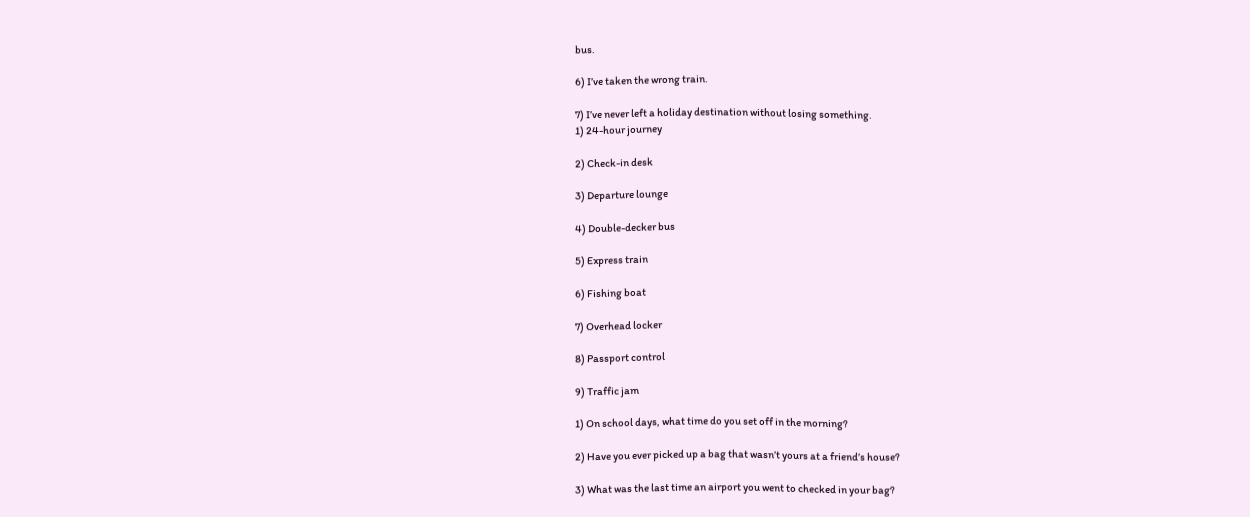bus.

6) I’ve taken the wrong train.

7) I’ve never left a holiday destination without losing something.
1) 24-hour journey

2) Check-in desk

3) Departure lounge

4) Double-decker bus

5) Express train

6) Fishing boat

7) Overhead locker

8) Passport control

9) Traffic jam

1) On school days, what time do you set off in the morning?

2) Have you ever picked up a bag that wasn’t yours at a friend’s house?

3) What was the last time an airport you went to checked in your bag?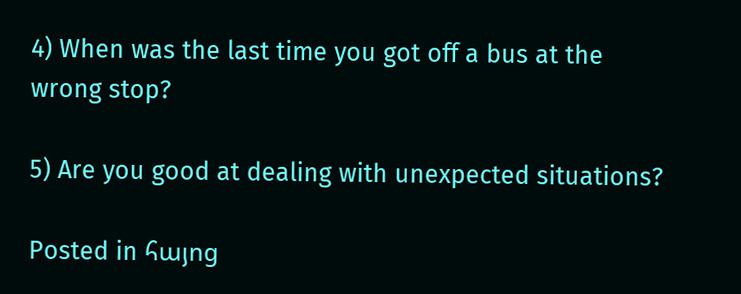4) When was the last time you got off a bus at the wrong stop?

5) Are you good at dealing with unexpected situations?

Posted in հայոց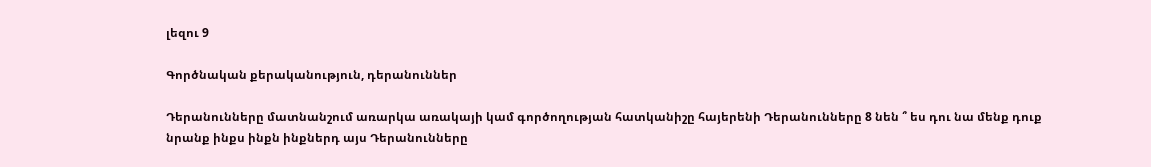լեզու 9

Գործնական քերականություն, դերանուններ

Դերանունները մատնանշում առարկա առակայի կամ գործողության հատկանիշը հայերենի Դերանունները 8 նեն ՞ ես դու նա մենք դուք նրանք ինքս ինքն ինքներդ այս Դերանունները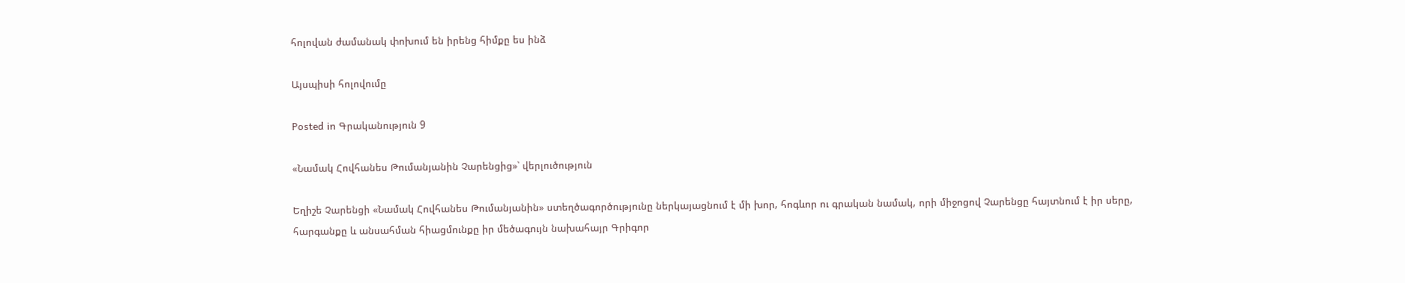հոլովան ժամանակ փոխում են իրենց հիմքը ես ինձ

Այսպիսի հոլովումը

Posted in Գրականություն 9

«Նամակ Հովհանես Թումանյանին Չարենցից»՝ վերլուծություն

Եղիշե Չարենցի «Նամակ Հովհանես Թումանյանին» ստեղծագործությունը ներկայացնում է մի խոր, հոգևոր ու գրական նամակ, որի միջոցով Չարենցը հայտնում է իր սերը, հարգանքը և անսահման հիացմունքը իր մեծագույն նախահայր Գրիգոր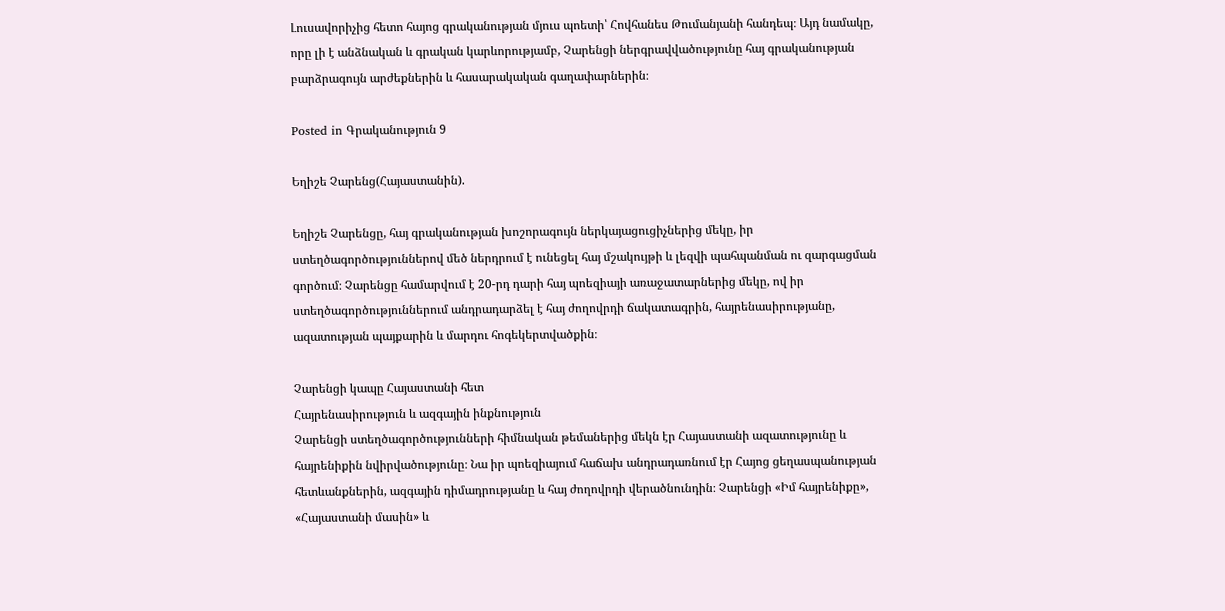Լուսավորիչից հետո հայոց գրականության մյուս պոետի՝ Հովհանես Թումանյանի հանդեպ։ Այդ նամակը, որը լի է անձնական և գրական կարևորությամբ, Չարենցի ներգրավվածությունը հայ գրականության բարձրագույն արժեքներին և հասարակական գաղափարներին։

Posted in Գրականություն 9

Եղիշե Չարենց(Հայաստանին).

Եղիշե Չարենցը, հայ գրականության խոշորագույն ներկայացուցիչներից մեկը, իր ստեղծագործություններով մեծ ներդրում է ունեցել հայ մշակույթի և լեզվի պահպանման ու զարգացման գործում։ Չարենցը համարվում է 20-րդ դարի հայ պոեզիայի առաջատարներից մեկը, ով իր ստեղծագործություններում անդրադարձել է հայ ժողովրդի ճակատագրին, հայրենասիրությանը, ազատության պայքարին և մարդու հոգեկերտվածքին։

Չարենցի կապը Հայաստանի հետ
Հայրենասիրություն և ազգային ինքնություն
Չարենցի ստեղծագործությունների հիմնական թեմաներից մեկն էր Հայաստանի ազատությունը և հայրենիքին նվիրվածությունը։ Նա իր պոեզիայում հաճախ անդրադառնում էր Հայոց ցեղասպանության հետևանքներին, ազգային դիմադրությանը և հայ ժողովրդի վերածնունդին։ Չարենցի «Իմ հայրենիքը», «Հայաստանի մասին» և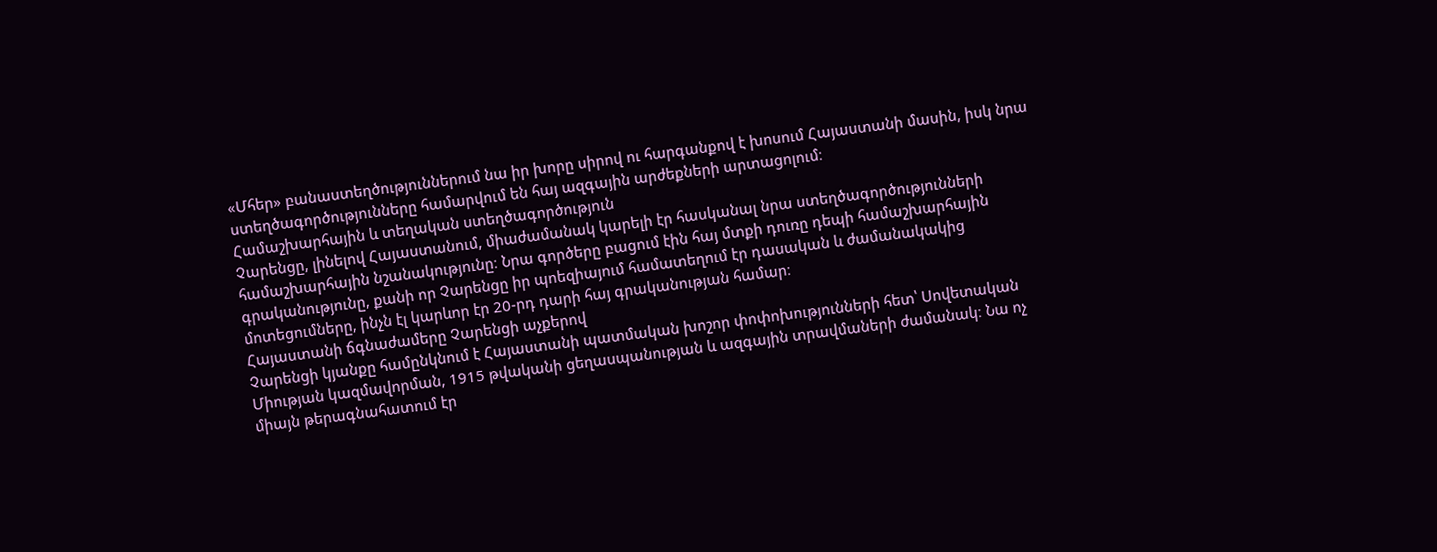«Մհեր» բանաստեղծություններում նա իր խորը սիրով ու հարգանքով է խոսում Հայաստանի մասին, իսկ նրա ստեղծագործությունները համարվում են հայ ազգային արժեքների արտացոլում։
Համաշխարհային և տեղական ստեղծագործություն
Չարենցը, լինելով Հայաստանում, միաժամանակ կարելի էր հասկանալ նրա ստեղծագործությունների համաշխարհային նշանակությունը։ Նրա գործերը բացում էին հայ մտքի դուռը դեպի համաշխարհային գրականությունը, քանի որ Չարենցը իր պոեզիայում համատեղում էր դասական և ժամանակակից մոտեցումները, ինչն էլ կարևոր էր 20-րդ դարի հայ գրականության համար։
Հայաստանի ճգնաժամերը Չարենցի աչքերով
Չարենցի կյանքը համընկնում է Հայաստանի պատմական խոշոր փոփոխությունների հետ՝ Սովետական Միության կազմավորման, 1915 թվականի ցեղասպանության և ազգային տրավմաների ժամանակ։ Նա ոչ միայն թերագնահատում էր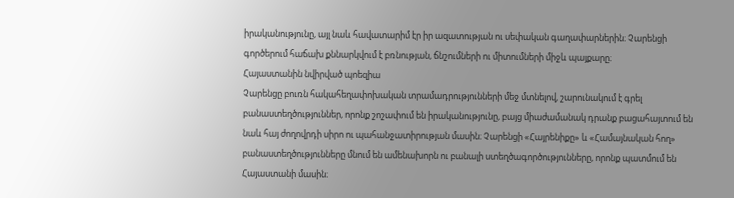իրականությունը, այլ նաև հավատարիմ էր իր ազատության ու սեփական գաղափարներին։ Չարենցի գործերում հաճախ քննարկվում է բռնության, ճնշումների ու միտումների միջև պայքարը։
Հայաստանին նվիրված պոեզիա
Չարենցը բուռն հակահեղափոխական տրամադրությունների մեջ մտնելով, շարունակում է գրել բանաստեղծություններ, որոնք շոշափում են իրականությունը, բայց միաժամանակ դրանք բացահայտում են նաև հայ ժողովրդի սիրո ու պահանջատիրության մասին։ Չարենցի «Հայրենիքը» և «Համայնական հող» բանաստեղծությունները մնում են ամենախորն ու բանալի ստեղծագործությունները, որոնք պատմում են Հայաստանի մասին։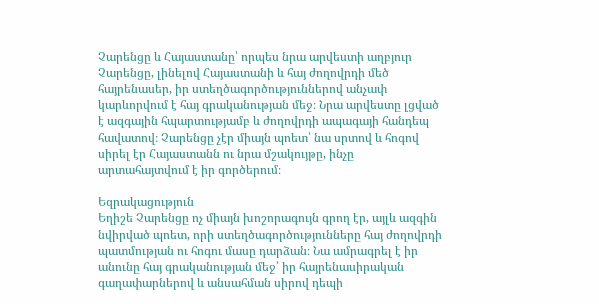Չարենցը և Հայաստանը՝ որպես նրա արվեստի աղբյուր
Չարենցը, լինելով Հայաստանի և հայ ժողովրդի մեծ հայրենասեր, իր ստեղծագործություններով անչափ կարևորվում է հայ գրականության մեջ։ Նրա արվեստը լցված է ազգային հպարտությամբ և ժողովրդի ապագայի հանդեպ հավատով։ Չարենցը չէր միայն պոետ՝ նա սրտով և հոգով սիրել էր Հայաստանն ու նրա մշակույթը, ինչը արտահայտվում է իր գործերում։

Եզրակացություն
Եղիշե Չարենցը ոչ միայն խոշորագույն գրող էր, այլև ազգին նվիրված պոետ, որի ստեղծագործությունները հայ ժողովրդի պատմության ու հոգու մասը դարձան։ Նա ամրագրել է իր անունը հայ գրականության մեջ՝ իր հայրենասիրական գաղափարներով և անսահման սիրով դեպի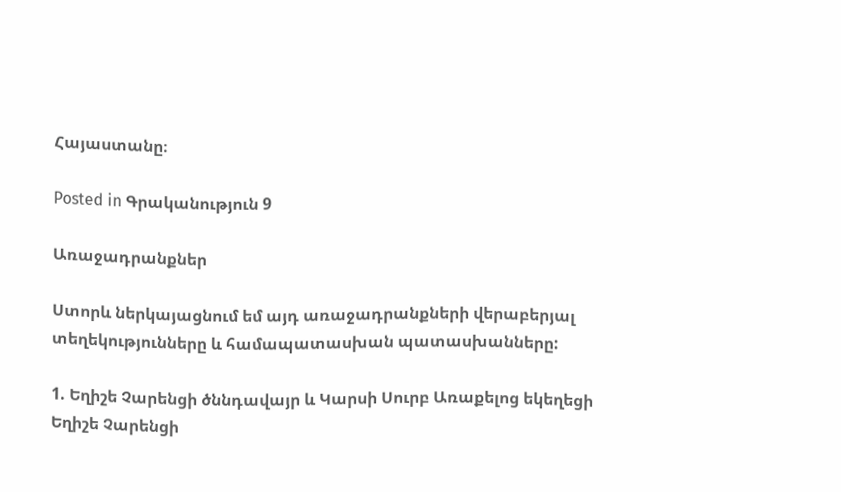Հայաստանը։

Posted in Գրականություն 9

Առաջադրանքներ

Ստորև ներկայացնում եմ այդ առաջադրանքների վերաբերյալ տեղեկությունները և համապատասխան պատասխանները:

1. Եղիշե Չարենցի ծննդավայր և Կարսի Սուրբ Առաքելոց եկեղեցի
Եղիշե Չարենցի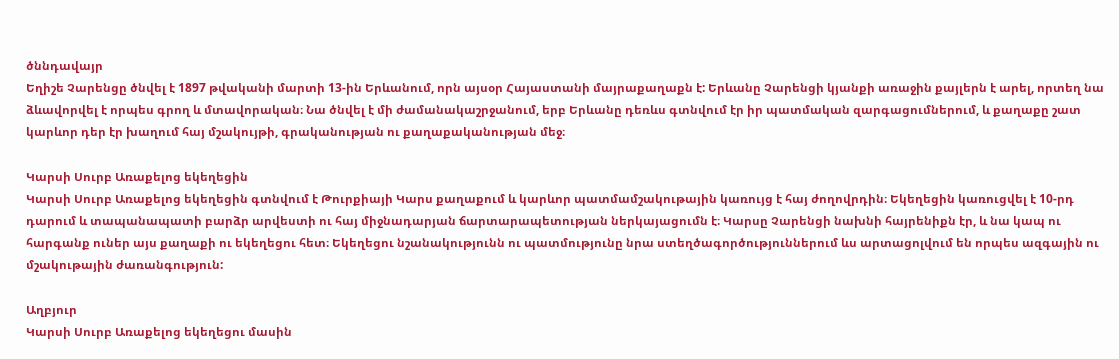ծննդավայր
Եղիշե Չարենցը ծնվել է 1897 թվականի մարտի 13-ին Երևանում, որն այսօր Հայաստանի մայրաքաղաքն է: Երևանը Չարենցի կյանքի առաջին քայլերն է արել, որտեղ նա ձևավորվել է որպես գրող և մտավորական։ Նա ծնվել է մի ժամանակաշրջանում, երբ Երևանը դեռևս գտնվում էր իր պատմական զարգացումներում, և քաղաքը շատ կարևոր դեր էր խաղում հայ մշակույթի, գրականության ու քաղաքականության մեջ։

Կարսի Սուրբ Առաքելոց եկեղեցին
Կարսի Սուրբ Առաքելոց եկեղեցին գտնվում է Թուրքիայի Կարս քաղաքում և կարևոր պատմամշակութային կառույց է հայ ժողովրդին։ Եկեղեցին կառուցվել է 10-րդ դարում և տապանապատի բարձր արվեստի ու հայ միջնադարյան ճարտարապետության ներկայացումն է։ Կարսը Չարենցի նախնի հայրենիքն էր, և նա կապ ու հարգանք ուներ այս քաղաքի ու եկեղեցու հետ։ Եկեղեցու նշանակությունն ու պատմությունը նրա ստեղծագործություններում ևս արտացոլվում են որպես ազգային ու մշակութային ժառանգություն:

Աղբյուր
Կարսի Սուրբ Առաքելոց եկեղեցու մասին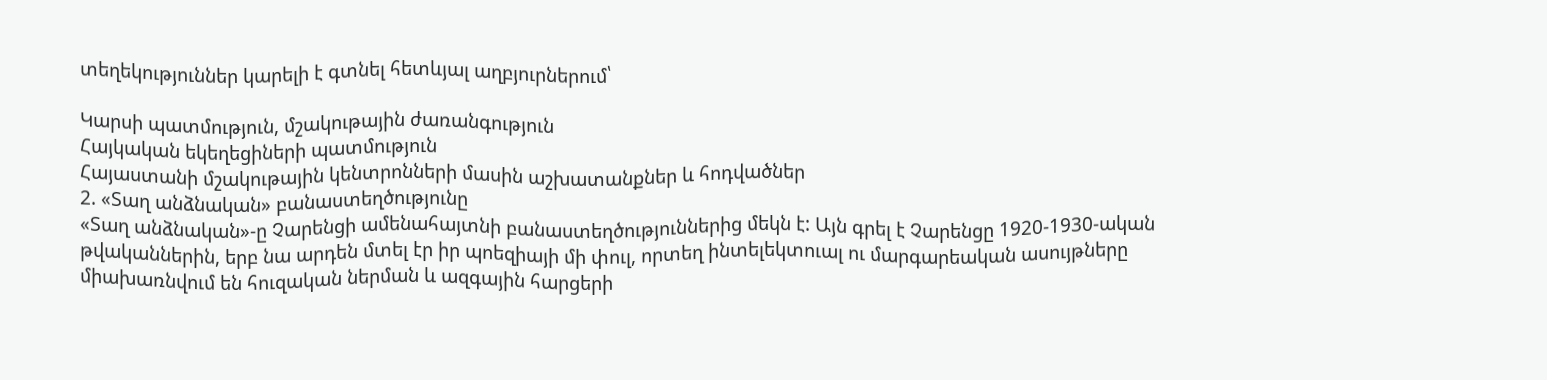տեղեկություններ կարելի է գտնել հետևյալ աղբյուրներում՝

Կարսի պատմություն, մշակութային ժառանգություն
Հայկական եկեղեցիների պատմություն
Հայաստանի մշակութային կենտրոնների մասին աշխատանքներ և հոդվածներ
2. «Տաղ անձնական» բանաստեղծությունը
«Տաղ անձնական»-ը Չարենցի ամենահայտնի բանաստեղծություններից մեկն է: Այն գրել է Չարենցը 1920-1930-ական թվականներին, երբ նա արդեն մտել էր իր պոեզիայի մի փուլ, որտեղ ինտելեկտուալ ու մարգարեական ասույթները միախառնվում են հուզական ներման և ազգային հարցերի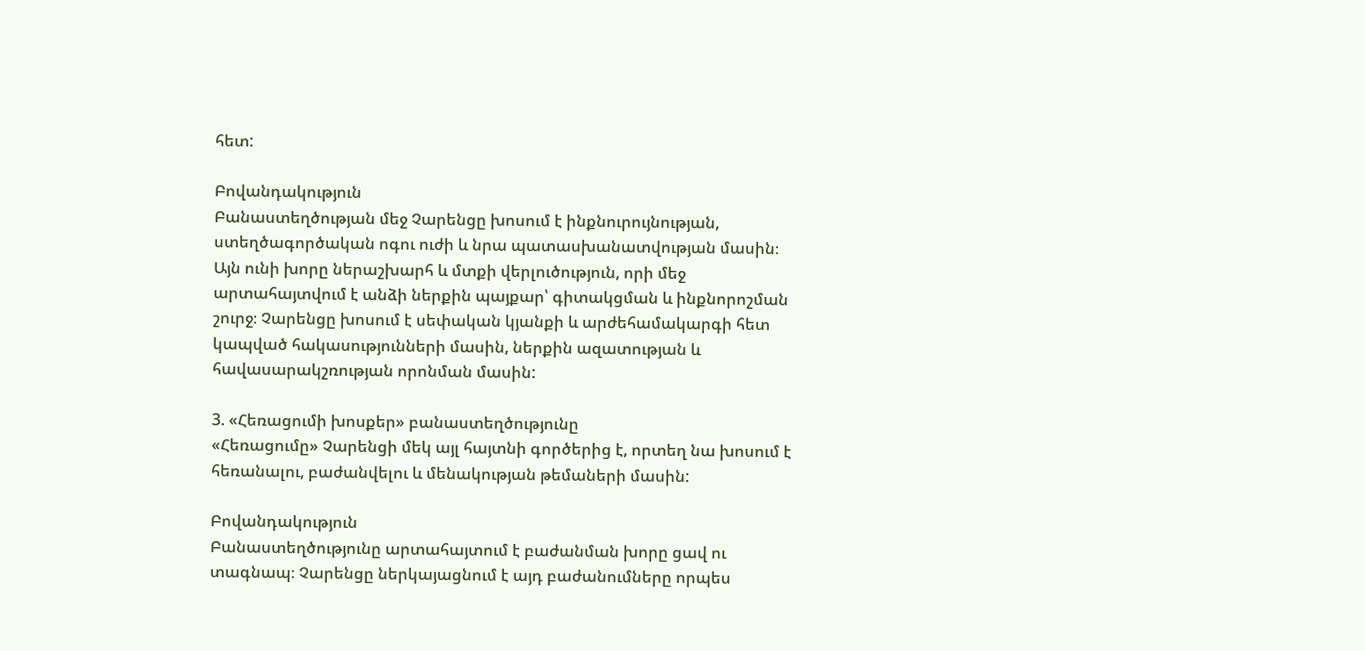հետ:

Բովանդակություն
Բանաստեղծության մեջ Չարենցը խոսում է ինքնուրույնության, ստեղծագործական ոգու ուժի և նրա պատասխանատվության մասին։ Այն ունի խորը ներաշխարհ և մտքի վերլուծություն, որի մեջ արտահայտվում է անձի ներքին պայքար՝ գիտակցման և ինքնորոշման շուրջ։ Չարենցը խոսում է սեփական կյանքի և արժեհամակարգի հետ կապված հակասությունների մասին, ներքին ազատության և հավասարակշռության որոնման մասին:

3. «Հեռացումի խոսքեր» բանաստեղծությունը
«Հեռացումը» Չարենցի մեկ այլ հայտնի գործերից է, որտեղ նա խոսում է հեռանալու, բաժանվելու և մենակության թեմաների մասին:

Բովանդակություն
Բանաստեղծությունը արտահայտում է բաժանման խորը ցավ ու տագնապ։ Չարենցը ներկայացնում է այդ բաժանումները որպես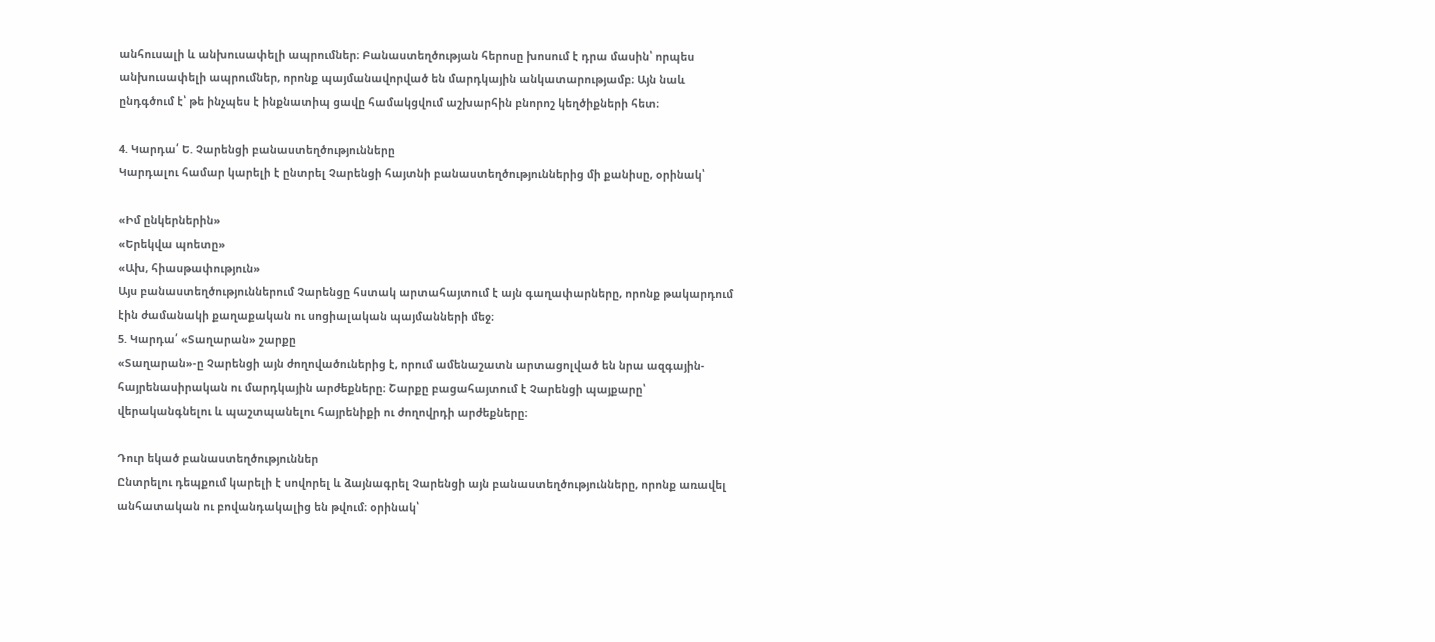անհուսալի և անխուսափելի ապրումներ։ Բանաստեղծության հերոսը խոսում է դրա մասին՝ որպես անխուսափելի ապրումներ, որոնք պայմանավորված են մարդկային անկատարությամբ։ Այն նաև ընդգծում է՝ թե ինչպես է ինքնատիպ ցավը համակցվում աշխարհին բնորոշ կեղծիքների հետ։

4. Կարդա՛ Ե. Չարենցի բանաստեղծությունները
Կարդալու համար կարելի է ընտրել Չարենցի հայտնի բանաստեղծություններից մի քանիսը, օրինակ՝

«Իմ ընկերներին»
«Երեկվա պոետը»
«Ախ, հիասթափություն»
Այս բանաստեղծություններում Չարենցը հստակ արտահայտում է այն գաղափարները, որոնք թակարդում էին ժամանակի քաղաքական ու սոցիալական պայմանների մեջ։
5. Կարդա՛ «Տաղարան» շարքը
«Տաղարան»-ը Չարենցի այն ժողովածուներից է, որում ամենաշատն արտացոլված են նրա ազգային-հայրենասիրական ու մարդկային արժեքները։ Շարքը բացահայտում է Չարենցի պայքարը՝ վերականգնելու և պաշտպանելու հայրենիքի ու ժողովրդի արժեքները։

Դուր եկած բանաստեղծություններ
Ընտրելու դեպքում կարելի է սովորել և ձայնագրել Չարենցի այն բանաստեղծությունները, որոնք առավել անհատական ու բովանդակալից են թվում։ օրինակ՝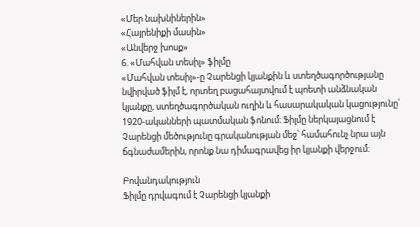«Մեր նախնիներին»
«Հայրենիքի մասին»
«Անվերջ խոսք»
6. «Մահվան տեսիլ» ֆիլմը
«Մահվան տեսիլ»-ը Չարենցի կյանքին և ստեղծագործությանը նվիրված ֆիլմ է, որտեղ բացահայտվում է պոետի անձնական կյանքը, ստեղծագործական ուղին և հասարակական կացությունը՝ 1920-ականների պատմական ֆոնում։ Ֆիլմը ներկայացնում է Չարենցի մեծությունը գրականության մեջ՝ համահունչ նրա այն ճգնաժամերին, որոնք նա դիմագրավեց իր կյանքի վերջում։

Բովանդակություն
Ֆիլմը դրվագում է Չարենցի կյանքի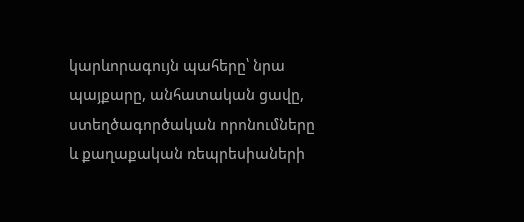կարևորագույն պահերը՝ նրա պայքարը, անհատական ցավը, ստեղծագործական որոնումները և քաղաքական ռեպրեսիաների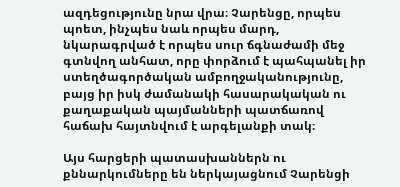ազդեցությունը նրա վրա։ Չարենցը, որպես պոետ, ինչպես նաև որպես մարդ, նկարագրված է որպես սուր ճգնաժամի մեջ գտնվող անհատ, որը փորձում է պահպանել իր ստեղծագործական ամբողջականությունը, բայց իր իսկ ժամանակի հասարակական ու քաղաքական պայմանների պատճառով հաճախ հայտնվում է արգելանքի տակ։

Այս հարցերի պատասխաններն ու քննարկումները են ներկայացնում Չարենցի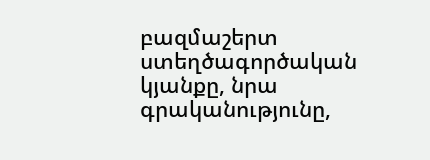բազմաշերտ ստեղծագործական կյանքը, նրա գրականությունը,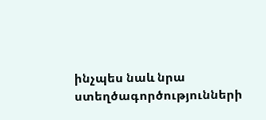ինչպես նաև նրա ստեղծագործությունների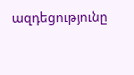ազդեցությունը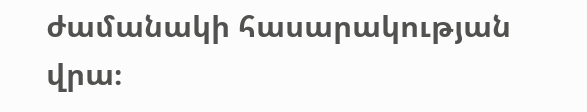ժամանակի հասարակության վրա։